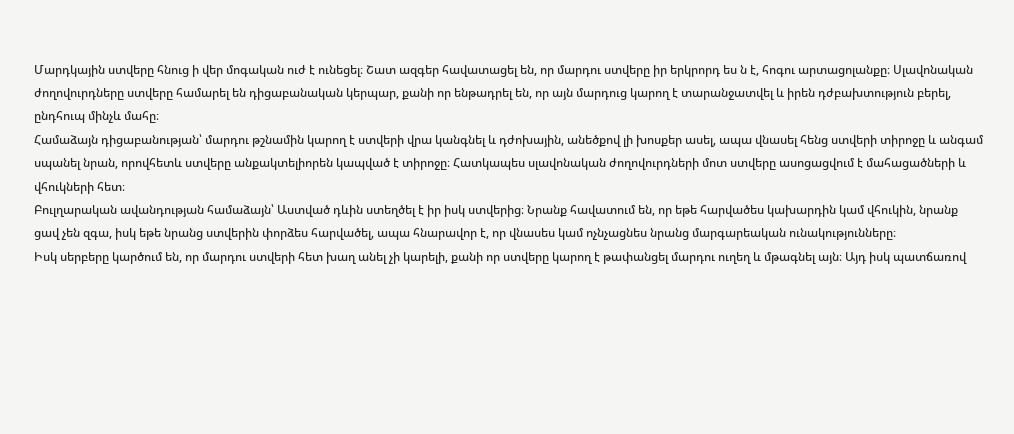Մարդկային ստվերը հնուց ի վեր մոգական ուժ է ունեցել։ Շատ ազգեր հավատացել են, որ մարդու ստվերը իր երկրորդ ես ն է, հոգու արտացոլանքը։ Սլավոնական ժողովուրդները ստվերը համարել են դիցաբանական կերպար, քանի որ ենթադրել են, որ այն մարդուց կարող է տարանջատվել և իրեն դժբախտություն բերել, ընդհուպ մինչև մահը։
Համաձայն դիցաբանության՝ մարդու թշնամին կարող է ստվերի վրա կանգնել և դժոխային, անեծքով լի խոսքեր ասել, ապա վնասել հենց ստվերի տիրոջը և անգամ սպանել նրան, որովհետև ստվերը անքակտելիորեն կապված է տիրոջը։ Հատկապես սլավոնական ժողովուրդների մոտ ստվերը ասոցացվում է մահացածների և վհուկների հետ։
Բուլղարական ավանդության համաձայն՝ Աստված դևին ստեղծել է իր իսկ ստվերից։ Նրանք հավատում են, որ եթե հարվածես կախարդին կամ վհուկին, նրանք ցավ չեն զգա, իսկ եթե նրանց ստվերին փորձես հարվածել, ապա հնարավոր է, որ վնասես կամ ոչնչացնես նրանց մարգարեական ունակությունները։
Իսկ սերբերը կարծում են, որ մարդու ստվերի հետ խաղ անել չի կարելի, քանի որ ստվերը կարող է թափանցել մարդու ուղեղ և մթագնել այն։ Այդ իսկ պատճառով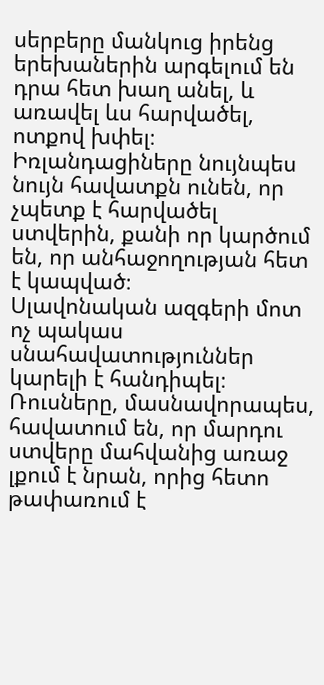սերբերը մանկուց իրենց երեխաներին արգելում են դրա հետ խաղ անել, և առավել ևս հարվածել, ոտքով խփել։
Իռլանդացիները նույնպես նույն հավատքն ունեն, որ չպետք է հարվածել ստվերին, քանի որ կարծում են, որ անհաջողության հետ է կապված։
Սլավոնական ազգերի մոտ ոչ պակաս սնահավատություններ կարելի է հանդիպել։ Ռուսները, մասնավորապես, հավատում են, որ մարդու ստվերը մահվանից առաջ լքում է նրան, որից հետո թափառում է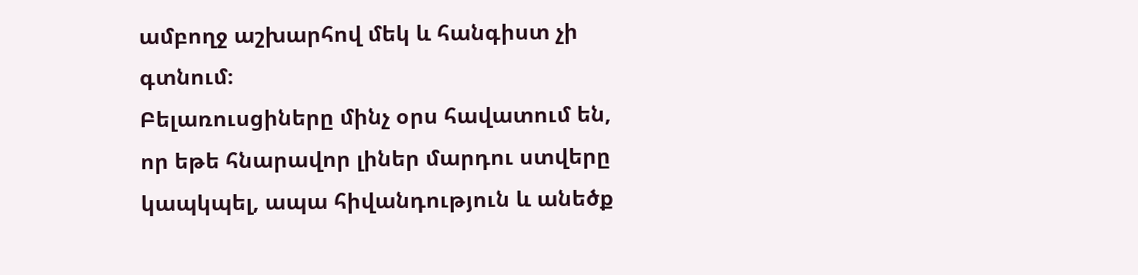ամբողջ աշխարհով մեկ և հանգիստ չի գտնում։
Բելառուսցիները մինչ օրս հավատում են, որ եթե հնարավոր լիներ մարդու ստվերը կապկպել, ապա հիվանդություն և անեծք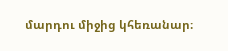մարդու միջից կհեռանար։